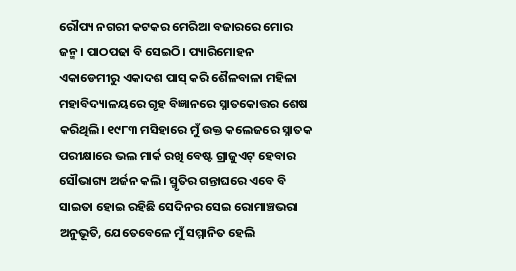ରୌପ୍ୟ ନଗରୀ କଟକର ମେରିଆ ବଜାରରେ ମୋର ଜନ୍ମ। ପାଠପଢା ବି ସେଇଠି। ପ୍ୟାରିମୋହନ ଏକାଡେମୀରୁ ଏକାଦଶ ପାସ୍ କରି ଶୈଳବାଳା ମହିଳା ମହାବିଦ୍ୟାଳୟରେ ଗୃହ ବିଜ୍ଞାନରେ ସ୍ନାତକୋତ୍ତର ଶେଷ କରିଥିଲି। ୧୯୮୩ ମସିହାରେ ମୁଁ ଉକ୍ତ କଲେଜରେ ସ୍ନାତକ ପରୀକ୍ଷାରେ ଭଲ ମାର୍କ ରଖି ବେଷ୍ଟ ଗ୍ରାଜୁଏଟ୍ ହେବାର ସୌଭାଗ୍ୟ ଅର୍ଜନ କଲି। ସ୍ମୃତିର ଗନ୍ତାଘରେ ଏବେ ବି ସାଇତା ହୋଇ ରହିଛି ସେଦିନର ସେଇ ରୋମାଞ୍ଚଭରା ଅନୁଭୂତି, ଯେତେବେଳେ ମୁଁ ସମ୍ମାନିତ ହେଲି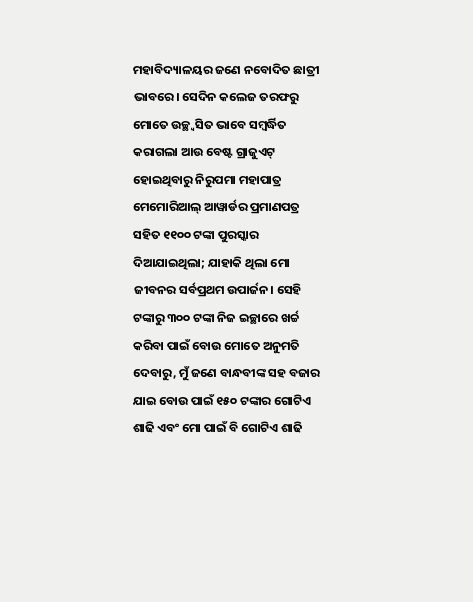ମହାବିଦ୍ୟାଳୟର ଜଣେ ନବୋଦିତ ଛାତ୍ରୀ ଭାବରେ। ସେଦିନ କଲେଜ ତରଫରୁ ମୋତେ ଉଚ୍ଛ୍ବସିତ ଭାବେ ସମ୍ବର୍ଦ୍ଧିତ କରାଗଲା ଆଉ ବେଷ୍ଟ ଗ୍ରାଜୁଏଟ୍ ହୋଇଥିବାରୁ ନିରୁପମା ମହାପାତ୍ର ମେମୋରିଆଲ୍ ଆୱାର୍ଡର ପ୍ରମାଣପତ୍ର ସହିତ ୧୧୦୦ ଟଙ୍କା ପୁରସ୍କାର ଦିଆଯାଇଥିଲା; ଯାହାକି ଥିଲା ମୋ ଜୀବନର ସର୍ବପ୍ରଥମ ଉପାର୍ଜନ। ସେହି ଟଙ୍କାରୁ ୩୦୦ ଟଙ୍କା ନିଜ ଇଚ୍ଛାରେ ଖର୍ଚ୍ଚ କରିବା ପାଇଁ ବୋଉ ମୋତେ ଅନୁମତି ଦେବାରୁ, ମୁଁ ଜଣେ ବାନ୍ଧବୀଙ୍କ ସହ ବଜାର ଯାଇ ବୋଉ ପାଇଁ ୧୫୦ ଟଙ୍କାର ଗୋଟିଏ ଶାଢି ଏବଂ ମୋ ପାଇଁ ବି ଗୋଟିଏ ଶାଢି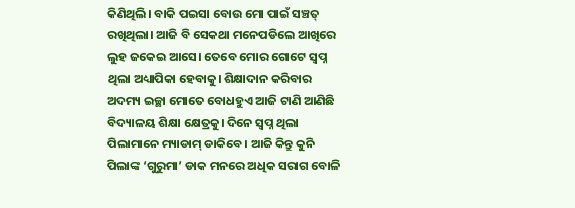କିଣିଥିଲି। ବାକି ପଇସା ବୋଉ ମୋ ପାଇଁ ସଞ୍ଚତ୍ ରଖିଥିଲା। ଆଜି ବି ସେକଥା ମନେପଡିଲେ ଆଖିରେ ଲୁହ ଜକେଇ ଆସେ। ତେବେ ମୋର ଗୋଟେ ସ୍ବପ୍ନ ଥିଲା ଅଧ୍ୟାପିକା ହେବାକୁ। ଶିକ୍ଷାଦାନ କରିବାର ଅଦମ୍ୟ ଇଚ୍ଛା ମୋତେ ବୋଧହୁଏ ଆଜି ଟାଣି ଆଣିଛି ବିଦ୍ୟାଳୟ ଶିକ୍ଷା କ୍ଷେତ୍ରକୁ। ଦିନେ ସ୍ବପ୍ନ ଥିଲା ପିଲାମାନେ ମ୍ୟାଡାମ୍ ଡାକିବେ। ଆଜି କିନ୍ତୁ କୁନି ପିଲାଙ୍କ ‘ଗୁରୁମା’ ଡାକ ମନରେ ଅଧିକ ସରାଗ ବୋଳି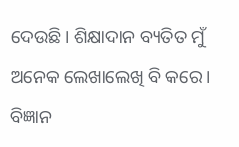ଦେଉଛି। ଶିକ୍ଷାଦାନ ବ୍ୟତିତ ମୁଁ ଅନେକ ଲେଖାଲେଖି ବି କରେ। ବିଜ୍ଞାନ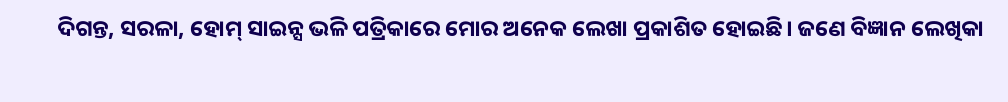ଦିଗନ୍ତ, ସରଳା, ହୋମ୍ ସାଇନ୍ସ ଭଳି ପତ୍ରିକାରେ ମୋର ଅନେକ ଲେଖା ପ୍ରକାଶିତ ହୋଇଛି। ଜଣେ ବିଜ୍ଞାନ ଲେଖିକା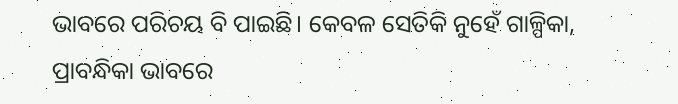ଭାବରେ ପରିଚୟ ବି ପାଇଛି। କେବଳ ସେତିକି ନୁହେଁ ଗାଳ୍ପିକା, ପ୍ରାବନ୍ଧିକା ଭାବରେ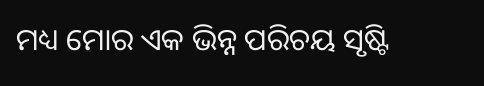ମଧ୍ୟ ମୋର ଏକ ଭିନ୍ନ ପରିଚୟ ସୃଷ୍ଟି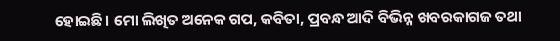ହୋଇଛି। ମୋ ଲିଖିତ ଅନେକ ଗପ, କବିତା, ପ୍ରବନ୍ଧ ଆଦି ବିଭିନ୍ନ ଖବରକାଗଜ ତଥା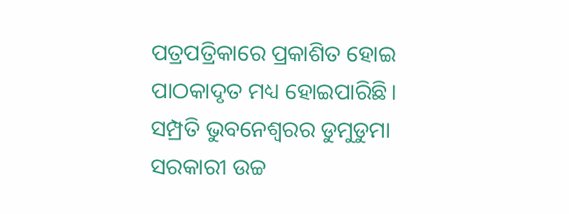ପତ୍ରପତ୍ରିକାରେ ପ୍ରକାଶିତ ହୋଇ ପାଠକାଦୃତ ମଧ୍ୟ ହୋଇପାରିଛି। ସମ୍ପ୍ରତି ଭୁବନେଶ୍ୱରର ଡୁମୁଡୁମା ସରକାରୀ ଉଚ୍ଚ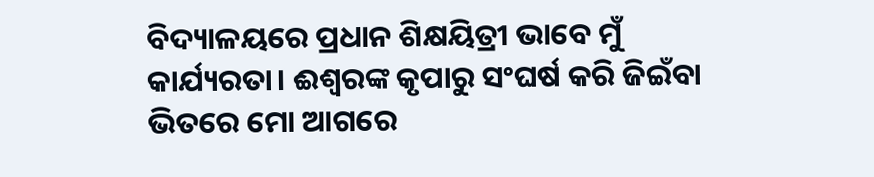ବିଦ୍ୟାଳୟରେ ପ୍ରଧାନ ଶିକ୍ଷୟିତ୍ରୀ ଭାବେ ମୁଁ କାର୍ଯ୍ୟରତା। ଈଶ୍ୱରଙ୍କ କୃପାରୁ ସଂଘର୍ଷ କରି ଜିଇଁବା ଭିତରେ ମୋ ଆଗରେ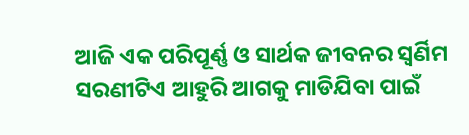ଆଜି ଏକ ପରିପୂର୍ଣ୍ଣ ଓ ସାର୍ଥକ ଜୀବନର ସ୍ବର୍ଣିମ ସରଣୀଟିଏ ଆହୁରି ଆଗକୁ ମାଡିଯିବା ପାଇଁ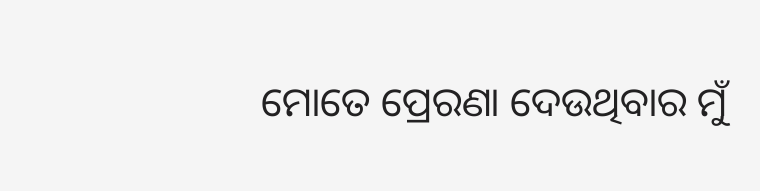ମୋତେ ପ୍ରେରଣା ଦେଉଥିବାର ମୁଁ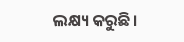ଲକ୍ଷ୍ୟ କରୁଛି।